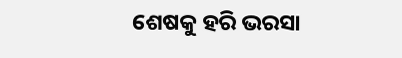ଶେଷକୁ ହରି ଭରସା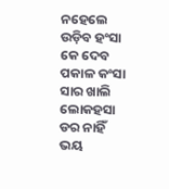ନହେଲେ ଉଡ଼ିବ ହଂସା
କେ ଦେବ ପକାଳ କଂସା
ସାର ଖାଲି ଲୋକହସା
ଡର ନାହିଁ ଭୟ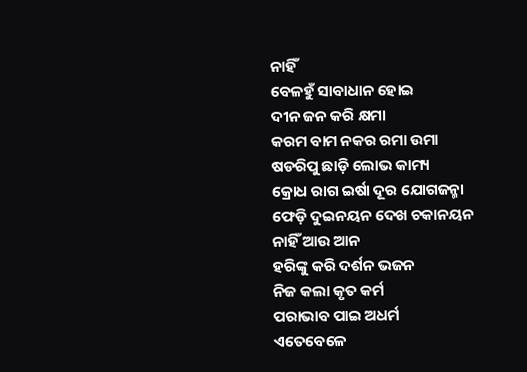ନାହିଁ
ବେଳହୁଁ ସାବାଧାନ ହୋଇ
ଦୀନ ଜନ କରି କ୍ଷମା
କରମ ବାମ ନକର ରମା ଉମା
ଷଡରିପୁ ଛାଡ଼ି ଲୋଭ କାମ୍ୟ
କ୍ରୋଧ ରାଗ ଇର୍ଷା ଦୂର ଯୋଗଜନ୍ମା
ଫେଡ଼ି ଦୁଇନୟନ ଦେଖ ଚକାନୟନ
ନାହିଁ ଆଉ ଆନ
ହରିଙ୍କୁ କରି ଦର୍ଶନ ଭଜନ
ନିଜ କଲା କୃତ କର୍ମ
ପରାଭାବ ପାଇ ଅଧର୍ମ
ଏତେବେଳେ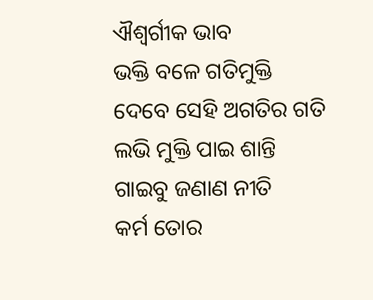ଐଶ୍ବର୍ଗୀକ ଭାବ
ଭକ୍ତି ବଳେ ଗତିମୁକ୍ତି
ଦେବେ ସେହି ଅଗତିର ଗତି
ଲଭି ମୁକ୍ତି ପାଇ ଶାନ୍ତି
ଗାଇବୁ ଜଣାଣ ନୀତି
କର୍ମ ତୋର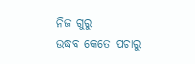ନିଜ ଗୁରୁ
ଉଦ୍ଧବ କେତେ ପଚାରୁ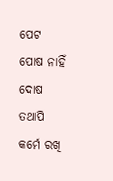ପେଟ ପୋଷ ନାହିଁ ଦୋଷ
ତଥାପି କର୍ମେ ରଖି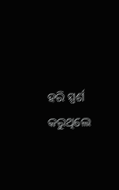ହରି ସ୍ପର୍ଶ
କରୁଥିଲେ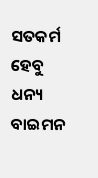ସତକର୍ମ ହେବୁ ଧନ୍ୟ
ବାଇମନ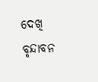ଦେଖି ବୃନ୍ଦାବନ